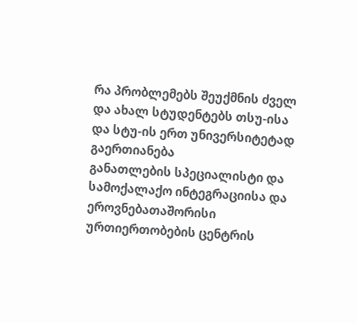რა პრობლემებს შეუქმნის ძველ და ახალ სტუდენტებს თსუ-ისა და სტუ-ის ერთ უნივერსიტეტად გაერთიანება
განათლების სპეციალისტი და სამოქალაქო ინტეგრაციისა და ეროვნებათაშორისი ურთიერთობების ცენტრის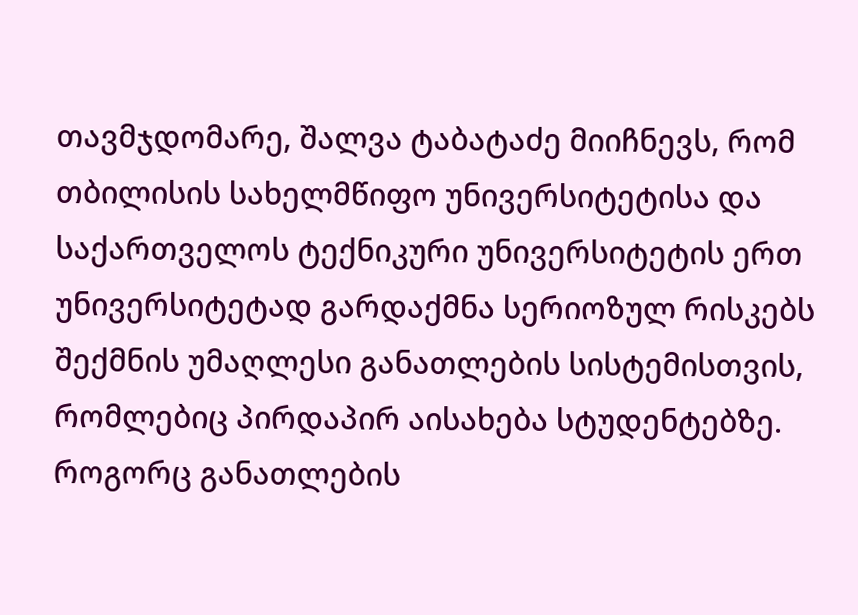თავმჯდომარე, შალვა ტაბატაძე მიიჩნევს, რომ თბილისის სახელმწიფო უნივერსიტეტისა და საქართველოს ტექნიკური უნივერსიტეტის ერთ უნივერსიტეტად გარდაქმნა სერიოზულ რისკებს შექმნის უმაღლესი განათლების სისტემისთვის, რომლებიც პირდაპირ აისახება სტუდენტებზე.
როგორც განათლების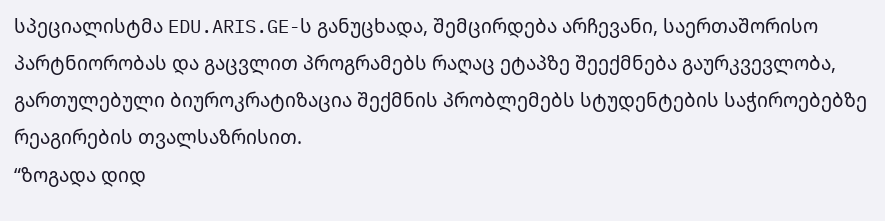სპეციალისტმა EDU.ARIS.GE-ს განუცხადა, შემცირდება არჩევანი, საერთაშორისო პარტნიორობას და გაცვლით პროგრამებს რაღაც ეტაპზე შეექმნება გაურკვევლობა, გართულებული ბიუროკრატიზაცია შექმნის პრობლემებს სტუდენტების საჭიროებებზე რეაგირების თვალსაზრისით.
“ზოგადა დიდ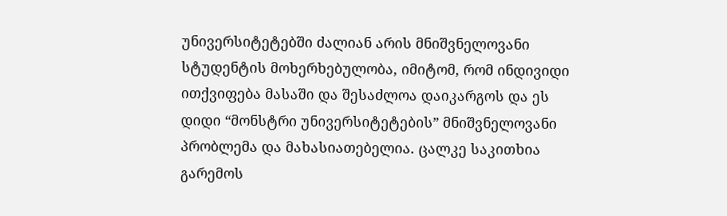უნივერსიტეტებში ძალიან არის მნიშვნელოვანი სტუდენტის მოხერხებულობა, იმიტომ, რომ ინდივიდი ითქვიფება მასაში და შესაძლოა დაიკარგოს და ეს დიდი “მონსტრი უნივერსიტეტების” მნიშვნელოვანი პრობლემა და მახასიათებელია. ცალკე საკითხია გარემოს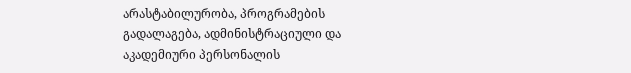არასტაბილურობა, პროგრამების გადალაგება, ადმინისტრაციული და აკადემიური პერსონალის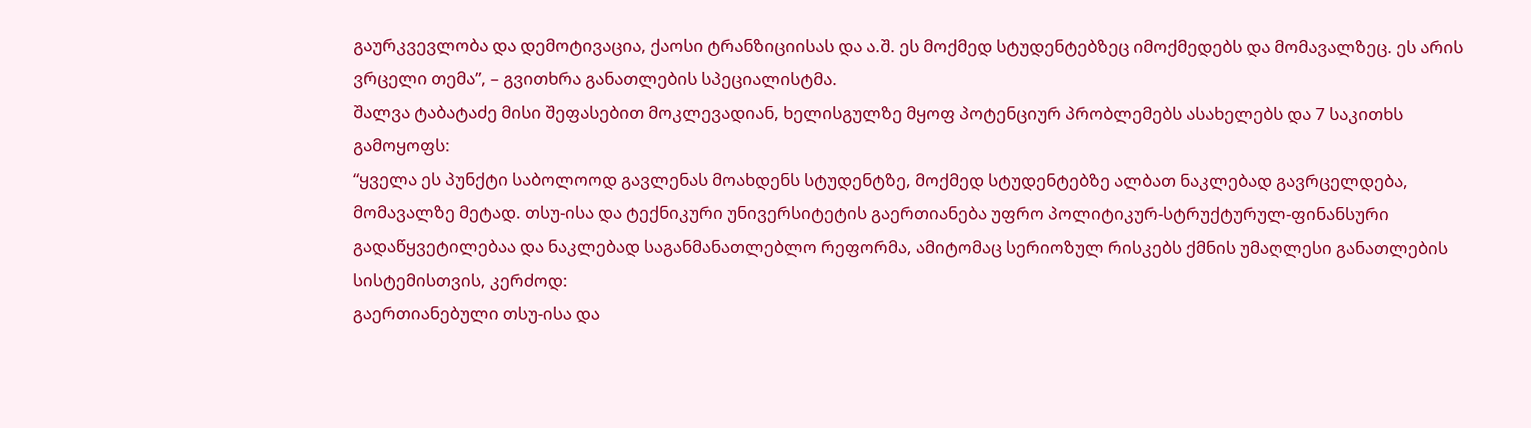გაურკვევლობა და დემოტივაცია, ქაოსი ტრანზიციისას და ა.შ. ეს მოქმედ სტუდენტებზეც იმოქმედებს და მომავალზეც. ეს არის ვრცელი თემა”, – გვითხრა განათლების სპეციალისტმა.
შალვა ტაბატაძე მისი შეფასებით მოკლევადიან, ხელისგულზე მყოფ პოტენციურ პრობლემებს ასახელებს და 7 საკითხს გამოყოფს:
“ყველა ეს პუნქტი საბოლოოდ გავლენას მოახდენს სტუდენტზე, მოქმედ სტუდენტებზე ალბათ ნაკლებად გავრცელდება, მომავალზე მეტად. თსუ-ისა და ტექნიკური უნივერსიტეტის გაერთიანება უფრო პოლიტიკურ-სტრუქტურულ-ფინანსური გადაწყვეტილებაა და ნაკლებად საგანმანათლებლო რეფორმა, ამიტომაც სერიოზულ რისკებს ქმნის უმაღლესი განათლების სისტემისთვის, კერძოდ:
გაერთიანებული თსუ-ისა და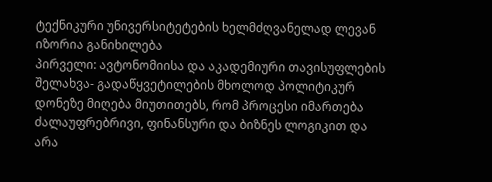ტექნიკური უნივერსიტეტების ხელმძღვანელად ლევან იზორია განიხილება
პირველი: ავტონომიისა და აკადემიური თავისუფლების შელახვა- გადაწყვეტილების მხოლოდ პოლიტიკურ დონეზე მიღება მიუთითებს, რომ პროცესი იმართება ძალაუფრებრივი, ფინანსური და ბიზნეს ლოგიკით და არა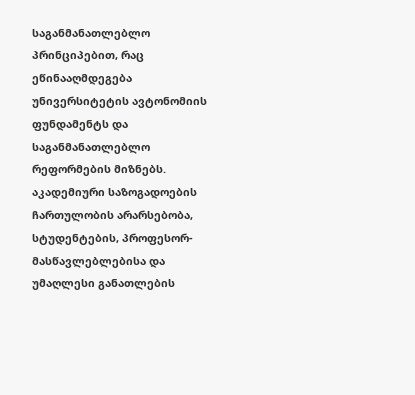საგანმანათლებლო პრინციპებით, რაც ეწინააღმდეგება უნივერსიტეტის ავტონომიის ფუნდამენტს და საგანმანათლებლო რეფორმების მიზნებს. აკადემიური საზოგადოების ჩართულობის არარსებობა, სტუდენტების, პროფესორ-მასწავლებლებისა და უმაღლესი განათლების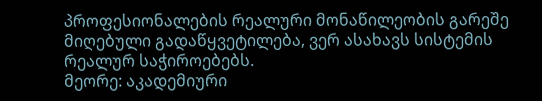პროფესიონალების რეალური მონაწილეობის გარეშე მიღებული გადაწყვეტილება, ვერ ასახავს სისტემის რეალურ საჭიროებებს.
მეორე: აკადემიური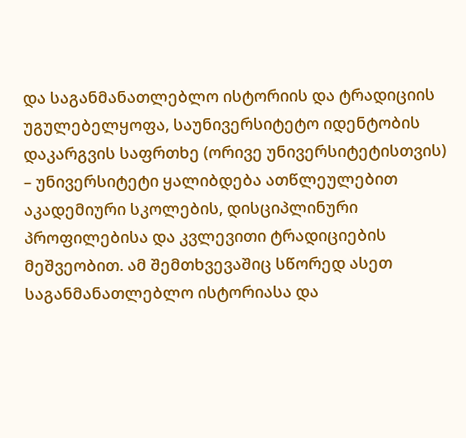და საგანმანათლებლო ისტორიის და ტრადიციის უგულებელყოფა, საუნივერსიტეტო იდენტობის დაკარგვის საფრთხე (ორივე უნივერსიტეტისთვის) – უნივერსიტეტი ყალიბდება ათწლეულებით აკადემიური სკოლების, დისციპლინური პროფილებისა და კვლევითი ტრადიციების მეშვეობით. ამ შემთხვევაშიც სწორედ ასეთ საგანმანათლებლო ისტორიასა და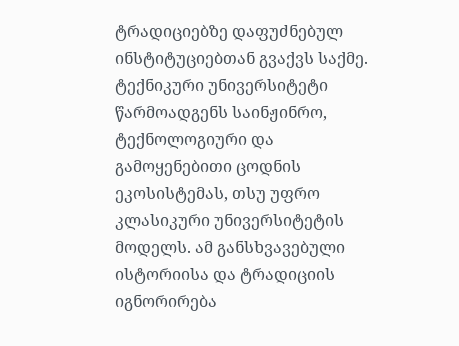ტრადიციებზე დაფუძნებულ ინსტიტუციებთან გვაქვს საქმე. ტექნიკური უნივერსიტეტი წარმოადგენს საინჟინრო, ტექნოლოგიური და გამოყენებითი ცოდნის ეკოსისტემას, თსუ უფრო კლასიკური უნივერსიტეტის მოდელს. ამ განსხვავებული ისტორიისა და ტრადიციის იგნორირება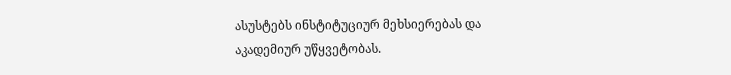ასუსტებს ინსტიტუციურ მეხსიერებას და აკადემიურ უწყვეტობას.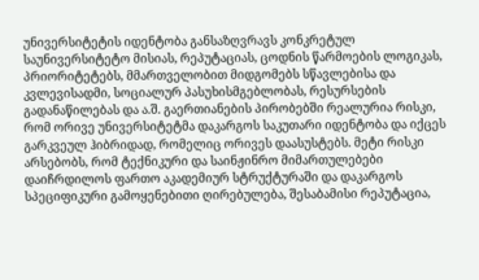უნივერსიტეტის იდენტობა განსაზღვრავს კონკრეტულ საუნივერსიტეტო მისიას, რეპუტაციას, ცოდნის წარმოების ლოგიკას, პრიორიტეტებს, მმართველობით მიდგომებს სწავლებისა და კვლევისადმი, სოციალურ პასუხისმგებლობას, რესურსების გადანაწილებას და ა.შ. გაერთიანების პირობებში რეალურია რისკი, რომ ორივე უნივერსიტეტმა დაკარგოს საკუთარი იდენტობა და იქცეს გარკვეულ ჰიბრიდად, რომელიც ორივეს დაასუსტებს. მეტი რისკი არსებობს, რომ ტექნიკური და საინჟინრო მიმართულებები დაიჩრდილოს ფართო აკადემიურ სტრუქტურაში და დაკარგოს სპეციფიკური გამოყენებითი ღირებულება, შესაბამისი რეპუტაცია,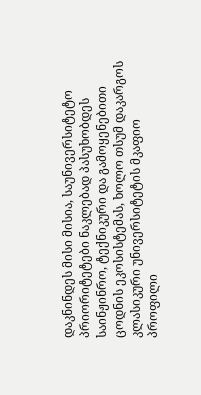დაკნინდეს მისი მისია, საუნივერსიტეტო პრიორიტეტები ნაკლებად პასუხობდეს საინჟინრო, ტექნიკური და გამოყენებითი ცოდნის ეკოსისტემას, ხოლო თსუმ დაკარგოს კლასიკური უნივერსიტეტის მკაფიო პროფილი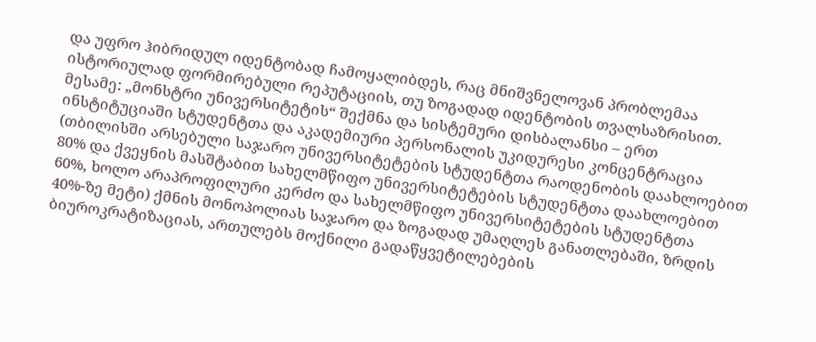და უფრო ჰიბრიდულ იდენტობად ჩამოყალიბდეს, რაც მნიშვნელოვან პრობლემაა ისტორიულად ფორმირებული რეპუტაციის, თუ ზოგადად იდენტობის თვალსაზრისით.
მესამე: „მონსტრი უნივერსიტეტის“ შექმნა და სისტემური დისბალანსი – ერთ ინსტიტუციაში სტუდენტთა და აკადემიური პერსონალის უკიდურესი კონცენტრაცია (თბილისში არსებული საჯარო უნივერსიტეტების სტუდენტთა რაოდენობის დაახლოებით 80% და ქვეყნის მასშტაბით სახელმწიფო უნივერსიტეტების სტუდენტთა დაახლოებით 60%, ხოლო არაპროფილური კერძო და სახელმწიფო უნივერსიტეტების სტუდენტთა 40%-ზე მეტი) ქმნის მონოპოლიას საჯარო და ზოგადად უმაღლეს განათლებაში, ზრდის ბიუროკრატიზაციას, ართულებს მოქნილი გადაწყვეტილებების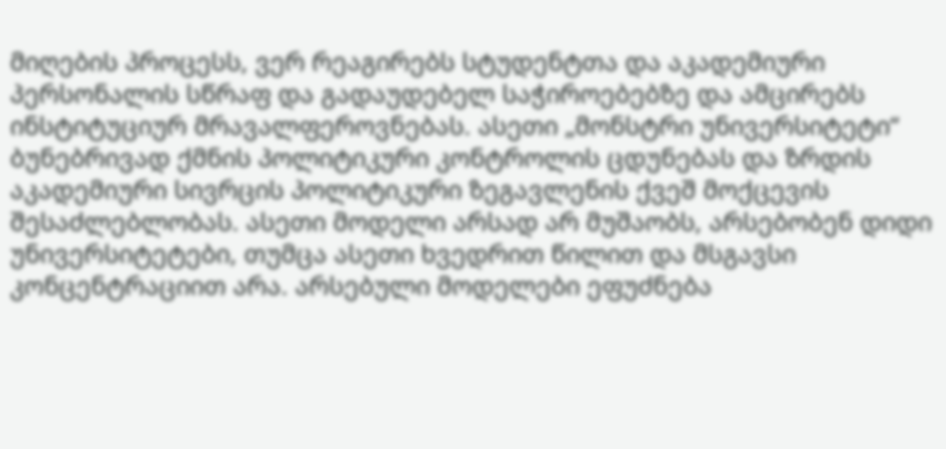მიღების პროცესს, ვერ რეაგირებს სტუდენტთა და აკადემიური პერსონალის სწრაფ და გადაუდებელ საჭიროებებზე და ამცირებს ინსტიტუციურ მრავალფეროვნებას. ასეთი „მონსტრი უნივერსიტეტი“ ბუნებრივად ქმნის პოლიტიკური კონტროლის ცდუნებას და ზრდის აკადემიური სივრცის პოლიტიკური ზეგავლენის ქვეშ მოქცევის შესაძლებლობას. ასეთი მოდელი არსად არ მუშაობს, არსებობენ დიდი უნივერსიტეტები, თუმცა ასეთი ხვედრით წილით და მსგავსი კონცენტრაციით არა. არსებული მოდელები ეფუძნება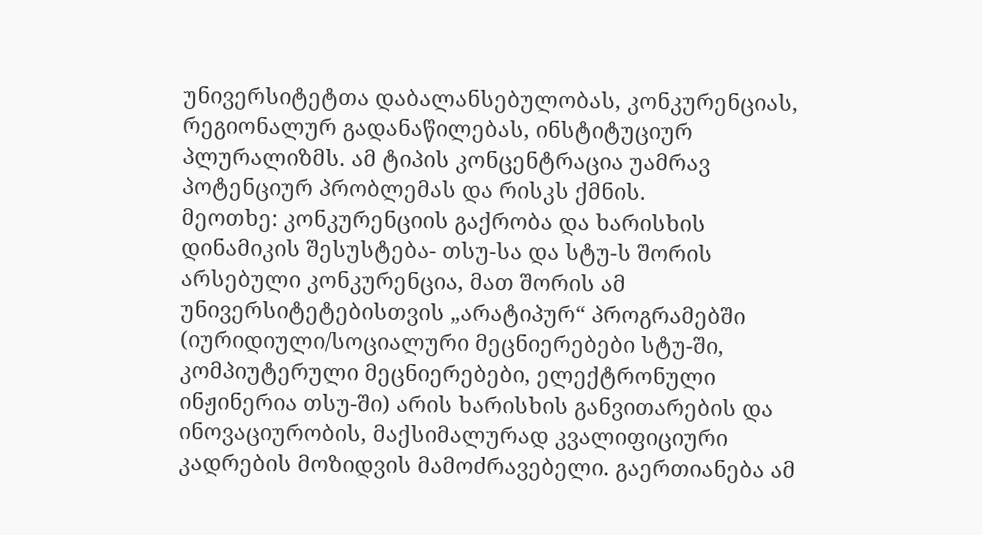უნივერსიტეტთა დაბალანსებულობას, კონკურენციას, რეგიონალურ გადანაწილებას, ინსტიტუციურ პლურალიზმს. ამ ტიპის კონცენტრაცია უამრავ პოტენციურ პრობლემას და რისკს ქმნის.
მეოთხე: კონკურენციის გაქრობა და ხარისხის დინამიკის შესუსტება- თსუ-სა და სტუ-ს შორის არსებული კონკურენცია, მათ შორის ამ უნივერსიტეტებისთვის „არატიპურ“ პროგრამებში (იურიდიული/სოციალური მეცნიერებები სტუ-ში, კომპიუტერული მეცნიერებები, ელექტრონული ინჟინერია თსუ-ში) არის ხარისხის განვითარების და ინოვაციურობის, მაქსიმალურად კვალიფიციური კადრების მოზიდვის მამოძრავებელი. გაერთიანება ამ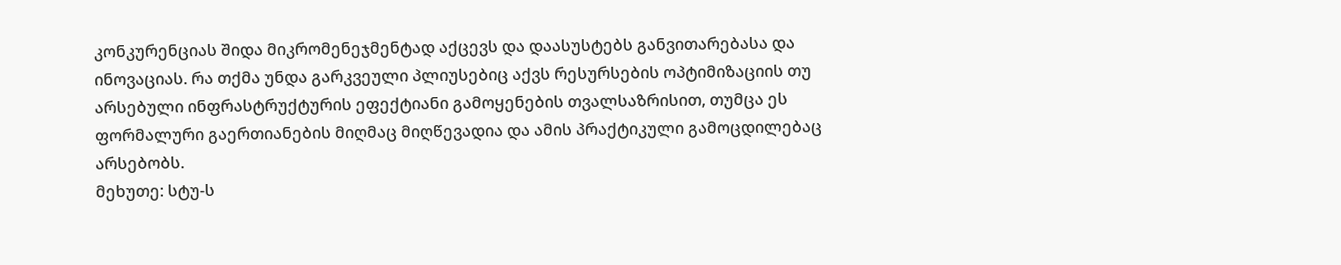კონკურენციას შიდა მიკრომენეჯმენტად აქცევს და დაასუსტებს განვითარებასა და ინოვაციას. რა თქმა უნდა გარკვეული პლიუსებიც აქვს რესურსების ოპტიმიზაციის თუ არსებული ინფრასტრუქტურის ეფექტიანი გამოყენების თვალსაზრისით, თუმცა ეს ფორმალური გაერთიანების მიღმაც მიღწევადია და ამის პრაქტიკული გამოცდილებაც არსებობს.
მეხუთე: სტუ-ს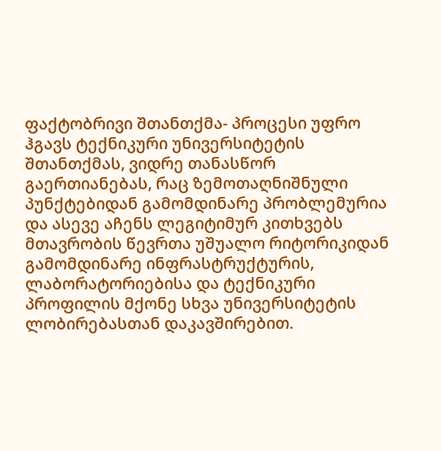ფაქტობრივი შთანთქმა- პროცესი უფრო ჰგავს ტექნიკური უნივერსიტეტის შთანთქმას, ვიდრე თანასწორ გაერთიანებას, რაც ზემოთაღნიშნული პუნქტებიდან გამომდინარე პრობლემურია და ასევე აჩენს ლეგიტიმურ კითხვებს მთავრობის წევრთა უშუალო რიტორიკიდან გამომდინარე ინფრასტრუქტურის, ლაბორატორიებისა და ტექნიკური პროფილის მქონე სხვა უნივერსიტეტის ლობირებასთან დაკავშირებით.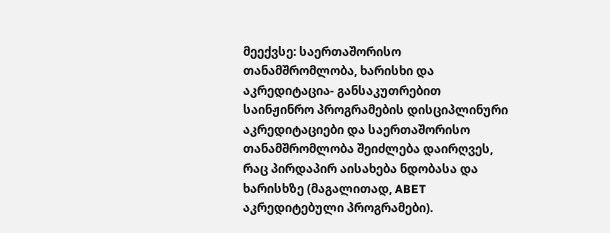მეექვსე: საერთაშორისო თანამშრომლობა, ხარისხი და აკრედიტაცია- განსაკუთრებით საინჟინრო პროგრამების დისციპლინური აკრედიტაციები და საერთაშორისო თანამშრომლობა შეიძლება დაირღვეს, რაც პირდაპირ აისახება ნდობასა და ხარისხზე (მაგალითად, ABET აკრედიტებული პროგრამები).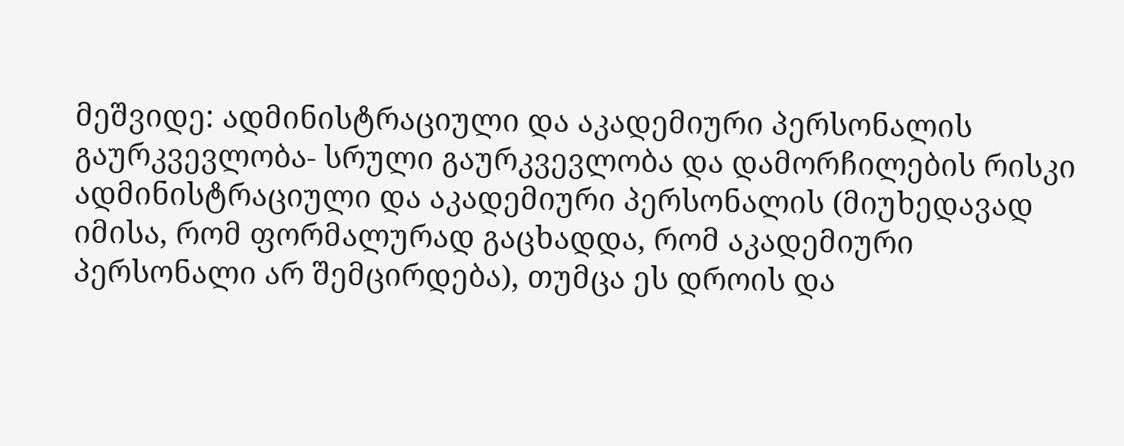მეშვიდე: ადმინისტრაციული და აკადემიური პერსონალის გაურკვევლობა- სრული გაურკვევლობა და დამორჩილების რისკი ადმინისტრაციული და აკადემიური პერსონალის (მიუხედავად იმისა, რომ ფორმალურად გაცხადდა, რომ აკადემიური პერსონალი არ შემცირდება), თუმცა ეს დროის და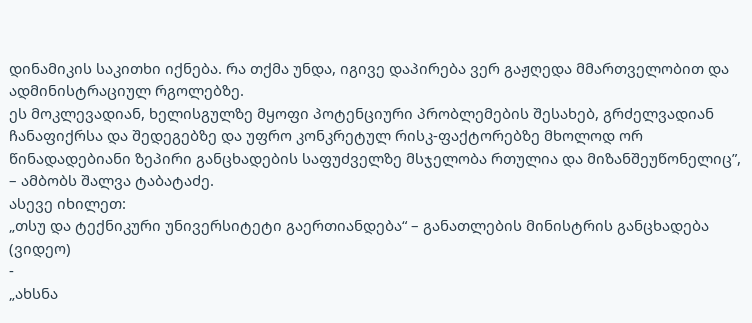დინამიკის საკითხი იქნება. რა თქმა უნდა, იგივე დაპირება ვერ გაჟღედა მმართველობით და ადმინისტრაციულ რგოლებზე.
ეს მოკლევადიან, ხელისგულზე მყოფი პოტენციური პრობლემების შესახებ, გრძელვადიან ჩანაფიქრსა და შედეგებზე და უფრო კონკრეტულ რისკ-ფაქტორებზე მხოლოდ ორ წინადადებიანი ზეპირი განცხადების საფუძველზე მსჯელობა რთულია და მიზანშეუწონელიც”, – ამბობს შალვა ტაბატაძე.
ასევე იხილეთ:
„თსუ და ტექნიკური უნივერსიტეტი გაერთიანდება“ – განათლების მინისტრის განცხადება (ვიდეო)
-
„ახსნა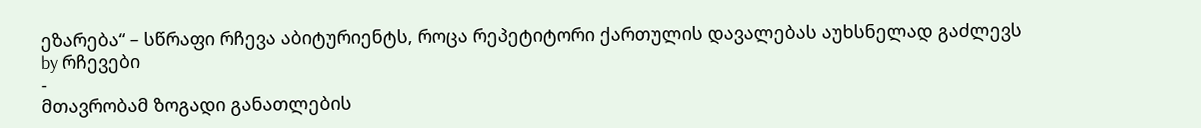ეზარება“ – სწრაფი რჩევა აბიტურიენტს, როცა რეპეტიტორი ქართულის დავალებას აუხსნელად გაძლევს
by რჩევები
-
მთავრობამ ზოგადი განათლების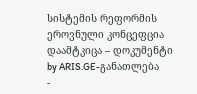სისტემის რეფორმის ეროვნული კონცეფცია დაამტკიცა – დოკუმენტი
by ARIS.GE-განათლება
-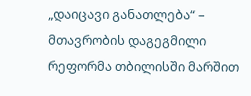„დაიცავი განათლება“ – მთავრობის დაგეგმილი რეფორმა თბილისში მარშით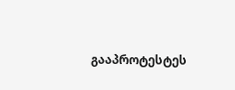გააპროტესტეს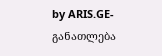by ARIS.GE-განათლება